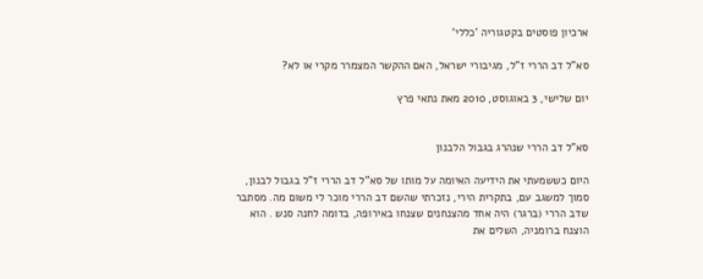ארכיון פוסטים בקטגוריה ’כללי‘

סא"ל דב הררי ז"ל, מגיבורי ישראל, האם ההקשר המצמרר מקרי או לא?

יום שלישי, 3 באוגוסט, 2010 מאת נתאי פרץ


סא"ל דב הררי שנהרג בגבול הלבנון

היום כששמעתי את הידיעה האיומה על מותו של סא"ל דב הררי ז"ל בגבול לבנון, סמוך למשגב עם, בתקרית הירי, נזכרתי שהשם דב הררי מוכר לי משום מה. מסתבר שדב הררי (ברגר) היה אחד מהצנחנים שצנחו באירופה, בדומה לחנה סנש . הוא הוצנח ברומניה, השלים את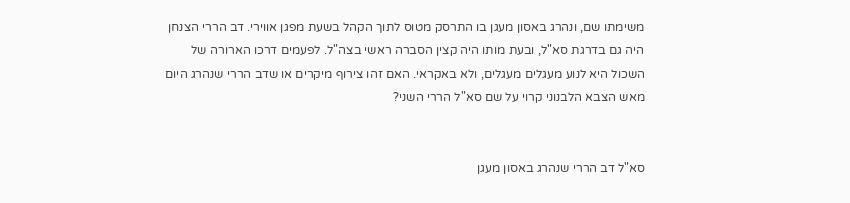משימתו שם, ונהרג באסון מעגן בו התרסק מטוס לתוך הקהל בשעת מפגן אווירי. דב הררי הצנחן היה גם בדרגת סא"ל, ובעת מותו היה קצין הסברה ראשי בצה"ל. לפעמים דרכו הארורה של השכול היא לנוע מעגלים מעגלים, ולא באקראי. האם זהו צירוף מיקרים או שדב הררי שנהרג היום מאש הצבא הלבנוני קרוי על שם סא"ל הררי השני?


סא"ל דב הררי שנהרג באסון מעגן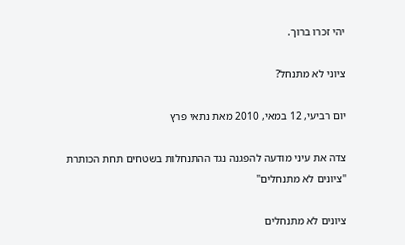יהי זכרו ברוך.

ציוני לא מתנחל?

יום רביעי, 12 במאי, 2010 מאת נתאי פרץ

צדה את עיני מודעה להפגנה נגד ההתנחלות בשטחים תחת הכותרת "ציונים לא מתנחלים"

ציונים לא מתנחלים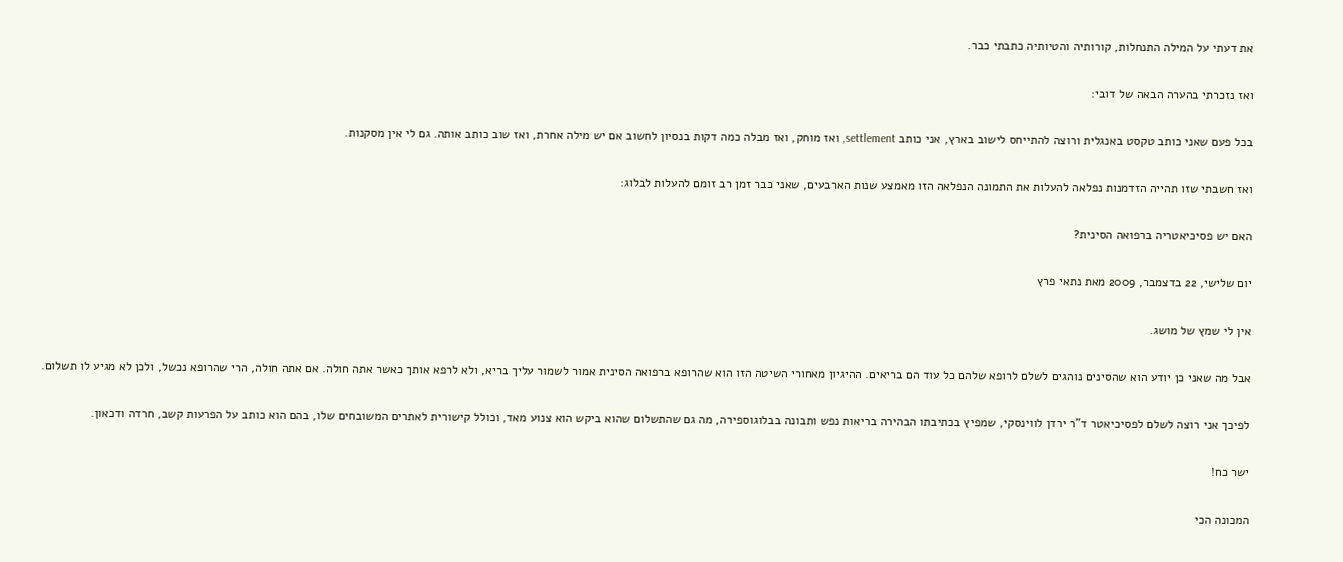את דעתי על המילה התנחלות, קורותיה והטיותיה כתבתי כבר.

ואז נזכרתי בהערה הבאה של דובי:

בכל פעם שאני כותב טקסט באנגלית ורוצה להתייחס לישוב בארץ, אני כותב settlement, ואז מוחק, ואז מבלה כמה דקות בנסיון לחשוב אם יש מילה אחרת, ואז שוב כותב אותה. גם לי אין מסקנות.

ואז חשבתי שזו תהייה הזדמנות נפלאה להעלות את התמונה הנפלאה הזו מאמצע שנות הארבעים, שאני כבר זמן רב זומם להעלות לבלוג:

האם יש פסיכיאטריה ברפואה הסינית?

יום שלישי, 22 בדצמבר, 2009 מאת נתאי פרץ

אין לי שמץ של מושג.

אבל מה שאני כן יודע הוא שהסינים נוהגים לשלם לרופא שלהם כל עוד הם בריאים. ההיגיון מאחורי השיטה הזו הוא שהרופא ברפואה הסינית אמור לשמור עליך בריא, ולא לרפא אותך כאשר אתה חולה. אם אתה חולה, הרי שהרופא נכשל, ולכן לא מגיע לו תשלום.

לפיכך אני רוצה לשלם לפסיכיאטר ד"ר ירדן לווינסקי, שמפיץ בכתיבתו הבהירה בריאות נפש ותבונה בבלוגוספירה, מה גם שהתשלום שהוא ביקש הוא צנוע מאד, וכולל קישורית לאתרים המשובחים שלו, בהם הוא כותב על הפרעות קשב, חרדה ודכאון.

ישר כח!

המכונה הכי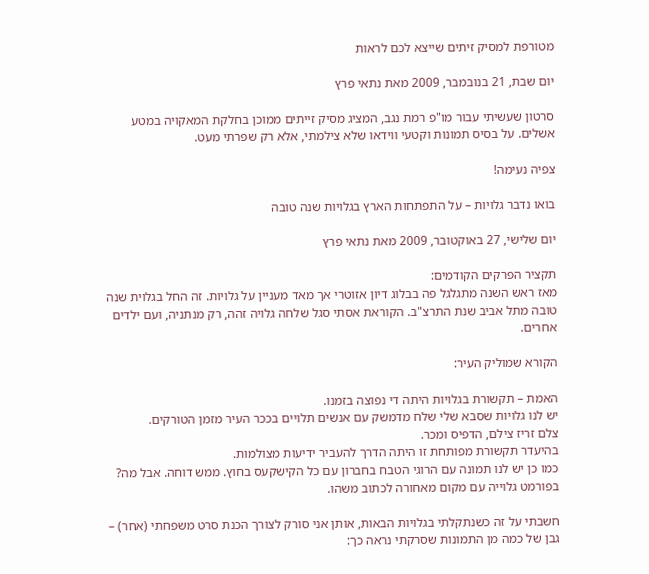מטורפת למסיק זיתים שייצא לכם לראות

יום שבת, 21 בנובמבר, 2009 מאת נתאי פרץ

סרטון שעשיתי עבור מו"פ רמת נגב, המציג מסיק זייתים ממוכן בחלקת המאקויה במטע אשלים. על בסיס תמונות וקטעי ווידאו שלא צילמתי, אלא רק שפרתי מעט.

צפיה נעימה!

בואו נדבר גלויות – על התפתחות הארץ בגלויות שנה טובה

יום שלישי, 27 באוקטובר, 2009 מאת נתאי פרץ

תקציר הפרקים הקודמים:
מאז ראש השנה מתגלגל פה בבלוג דיון אזוטרי אך מאד מעניין על גלויות. זה החל בגלוית שנה טובה מתל אביב שנת התרצ"ב. הקוראת אסתי סגל שלחה גלויה זהה, רק מנתניה, ועם ילדים אחרים.

הקורא שמוליק העיר:

האמת – תקשורת בגלויות היתה די נפוצה בזמנו.
יש לנו גלויות שסבא שלי שלח מדמשק עם אנשים תלויים בככר העיר מזמן הטורקים.
צלם זריז צילם, הדפיס ומכר.
בהיעדר תקשורת מפותחת זו היתה הדרך להעביר ידיעות מצולמות.
כמו כן יש לנו תמונה עם הרוגי הטבח בחברון עם כל הקישקעס בחוץ. ממש דוחה. אבל מה? בפורמט גלוייה עם מקום מאחורה לכתוב משהו.

חשבתי על זה כשנתקלתי בגלויות הבאות, אותן אני סורק לצורך הכנת סרט משפחתי (אחר) –
גבן של כמה מן התמונות שסרקתי נראה כך: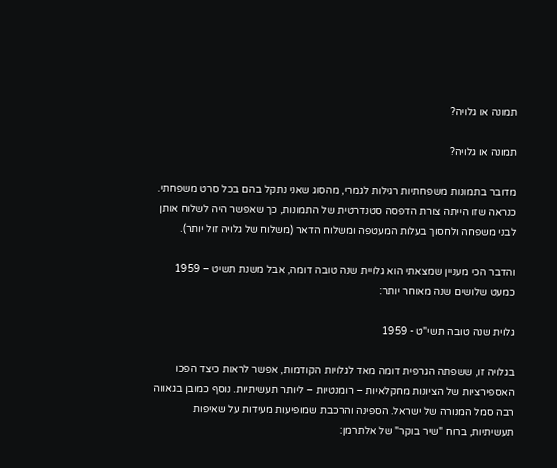תמונה או גלויה?

תמונה או גלויה?

מדובר בתמונות משפחתיות רגילות לגמרי, מהסוג שאני נתקל בהם בכל סרט משפחתי. כנראה שזו הייתה צורת הדפסה סטנדרטית של התמונות, כך שאפשר היה לשלוח אותן לבני משפחה ולחסוך בעלות המעטפה ומשלוח הדאר (משלוח של גלויה זול יותר).

והדבר הכי מעניין שמצאתי הוא גלויית שנה טובה דומה, אבל משנת תשיט – 1959 כמעט שלושים שנה מאוחר יותר:

גלוית שנה טובה תשי"ט - 1959

בגלויה זו, ששפתה הגרפית דומה מאד לגלויות הקודמות, אפשר לראות כיצד הפכו האספירציות של הציונות מחקלאיות – רומנטיות – ליותר תעשיתיות. נוסף כמובן בגאווה רבה סמל המנורה של ישראל. הספינה והרכבת שמופיעות מעידות על שאיפות תעשיתיות, ברוח "שיר בוקר" של אלתרמן: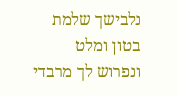נלבישך שלמת בטון ומלט
ונפרוש לך מרבדי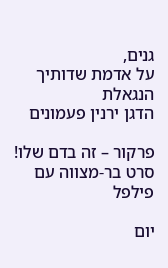גנים,
על אדמת שדותיך הנגאלת
הדגן ירנין פעמונים

פרקור – זה בדם שלו! סרט בר-מצווה עם פילפל

יום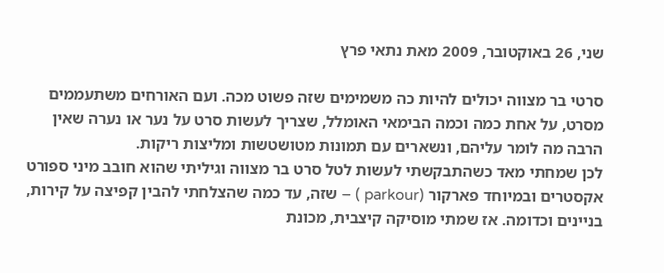שני, 26 באוקטובר, 2009 מאת נתאי פרץ

סרטי בר מצווה יכולים להיות כה משמימים שזה פשוט מכה. ועם האורחים משתעממים מסרט, על אחת כמה וכמה הבימאי האומלל, שצריך לעשות סרט על נער או נערה שאין הרבה מה לומר עליהם, ונשארים עם תמונות מטושטשות ומליצות ריקות.
לכן שמחתי מאד כשהתבקשתי לעשות לטל סרט בר מצווה וגיליתי שהוא חובב מיני ספורט אקסטרים ובמיוחד פארקור (parkour ) – שזה, עד כמה שהצלחתי להבין קפיצה על קירות, בניינים וכדומה. אז שמתי מוסיקה קיצבית, מכונת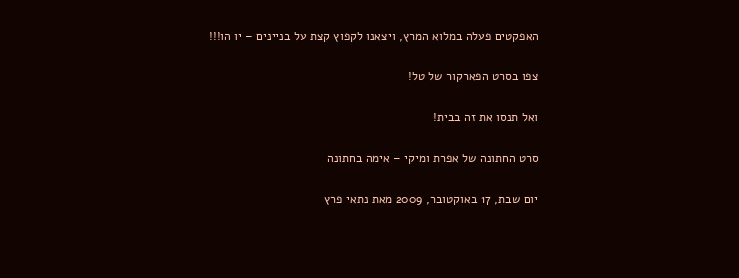האפקטים פעלה במלוא המרץ, ויצאנו לקפוץ קצת על בניינים – יו הו!!!

צפו בסרט הפארקור של טל!

ואל תנסו את זה בבית!

סרט החתונה של אפרת ומיקי – אימה בחתונה

יום שבת, 17 באוקטובר, 2009 מאת נתאי פרץ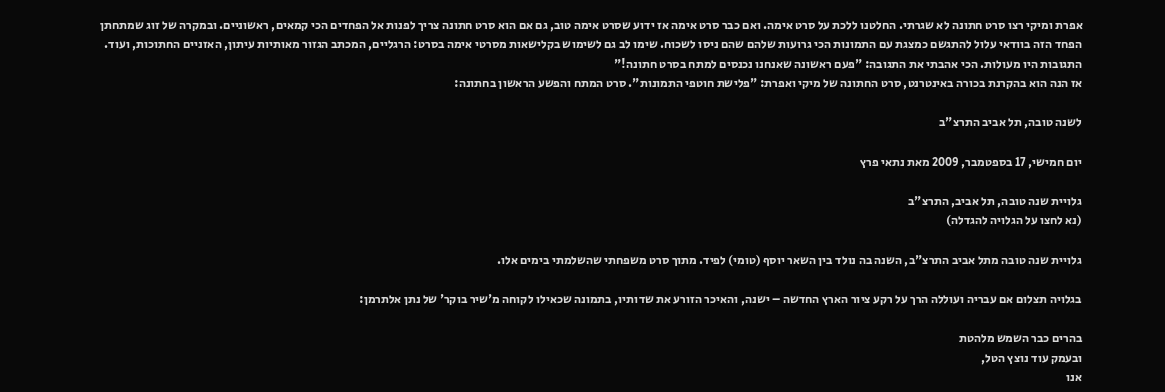אפרת ומיקי רצו סרט חתונה לא שגרתי. החלטנו ללכת על סרט אימה. ואם כבר סרט אימה אז ידוע שסרט אימה טוב, גם אם הוא סרט חתונה צריך לפנות אל הפחדים הכי קמאים, ראשוניים. ובמקרה של זוג שמתחתן הפחד הזה בוודאי עלול להתגשם כמצגת עם התמונות הכי גרועות שלהם שהם ניסו לשכוח. שימו לב גם לשימוש בקלישאות מסרטי אימה בסרט: הרגליים, המכתב הגזור מאותיות עיתון, האזניים החתוכות, ועוד.
התגובות היו מעולות. הכי אהבתי את התגובה: "פעם ראשונה שאנחנו נכנסים למתח בסרט חתונה!"
אז הנה הוא בהקרנת בכורה באינטרנט, סרט החתונה של מיקי ואפרת: "פלישת חוטפי התמונות". סרט המתח והפשע הראשון בחתונה:

לשנה טובה, תל אביב התרצ"ב

יום חמישי, 17 בספטמבר, 2009 מאת נתאי פרץ

גלויית שנה טובה, תל אביב, התרצ"ב
(נא לחצו על הגלויה להגדלה)

גלויית שנה טובה מתל אביב התרצ"ב, השנה בה נולד בין השאר יוסף (טומי) לפיד. מתוך סרט משפחתי שהשלמתי בימים אלו.

בגלויה תצלום אם עבריה ועוללה הרך על רקע ציור הארץ החדשה – ישנה, והאיכר הזורע את שדותיו, בתמונה שכאילו לקוחה מ'שיר בוקר' של נתן אלתרמן:

בהרים כבר השמש מלהטת
ובעמק עוד נוצץ הטל,
אנו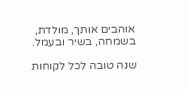אוהבים אותך, מולדת,
בשמחה, בשיר ובעמל.

שנה טובה לכל לקוחות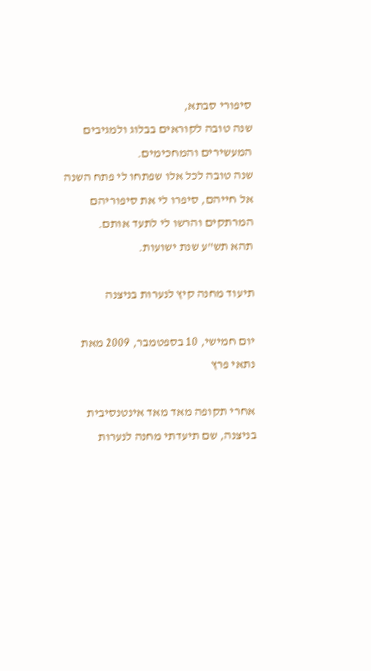סיפורי סבתא,
שנה טובה לקוראים בבלוג ולמגיבים המעשירים והמחכימים.
שנה טובה לכל אלו שפתחו לי פתח השנה אל חייהם, סיפרו לי את סיפוריהם המרתקים והרשו לי לתעד אותם.
תהא תש"ע שנת ישועות.

תיעוד מחנה קיץ לנערות בניצנה

יום חמישי, 10 בספטמבר, 2009 מאת נתאי פרץ

אחרי תקופה מאד מאד אינטנסיבית בניצנה, שם תיעדתי מחנה לנערות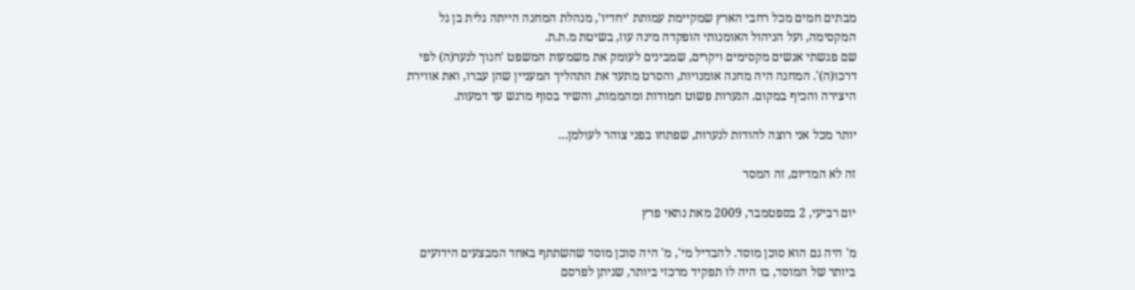מבתים חמים מכל רחבי הארץ שמקיימת עמותת 'יחדיו', מנהלת המחנה הייתה גלית בן גל המקסימה, ועל הניהול האומנותי הופקדה מינה עוז, בשיטת מ.ת.ת.
שם פגשתי אנשים מקסימים ויקרים, שמבינים לעומק את משמעות המשפט 'חנוך לנער(ה) לפי דרכו(ה)'. המחנה היה מחנה אומנויות, והסרט מתעד את התהליך המעניין שהן עברו, ואת אווירת היצירה והכיף במקום. הנערות פשוט חמודות ומהממות, והשיר בסוף מרגש עד דמעות.

יותר מכל אני רוצה להודות לנערות, שפתחו בפני צוהר לעולמן…

זה לא המדיום, זה המסר

יום רביעי, 2 בספטמבר, 2009 מאת נתאי פרץ

מ' היה גם הוא סוכן מוסד. להבדיל מי', מ' היה סוכן מוסד שהשתתף באחד המבצעים הידועים ביותר של המוסד, בו היה לו תפקיד מרכזי ביותר, שניתן לפרסם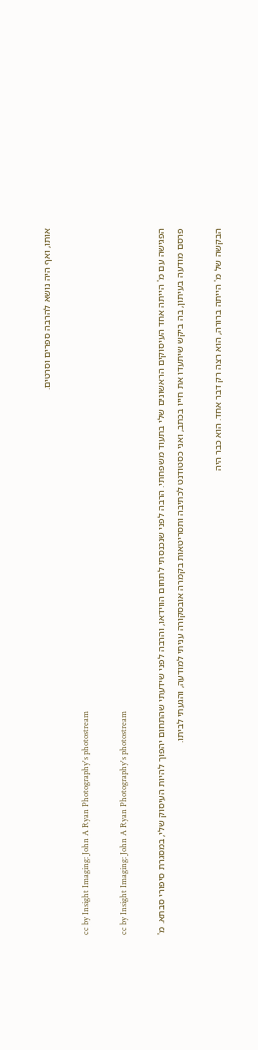אותו, ואף היה נושא להרבה ספרים וסרטים.

cc by Insight Imaging: John A Ryan Photography's photostream

cc by Insight Imaging: John A Ryan Photography's photostream

הפגישה עם מ' הייתה אחד העיסוקים הראשונים שלי בתעוד משפחתי. הרבה לפני שנכנסתי לתחום הווידאו, והרבה לפני שידעתי שהתחום יהפוך להיות העיסוק שלי, במסגרת סיפורי סבתא. מ' פרסם מודעה בעיתון, בה ביקש שיתעדו את חייו בכתב, ואני כסטודנט לכתיבה ותסריטאות בקמרה אובסקורה עניתי למודעה, והגעתי לביתו.

הבקשה של מ' הייתה ברורה, הוא רצה רק דבר אחד. הוא כבר היה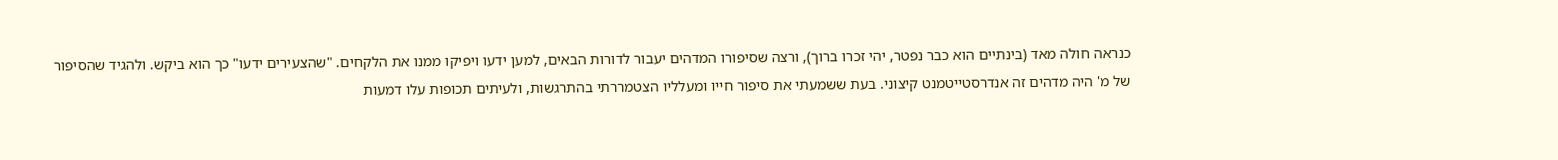כנראה חולה מאד (בינתיים הוא כבר נפטר, יהי זכרו ברוך), ורצה שסיפורו המדהים יעבור לדורות הבאים, למען ידעו ויפיקו ממנו את הלקחים. "שהצעירים ידעו" כך הוא ביקש. ולהגיד שהסיפור של מ' היה מדהים זה אנדרסטייטמנט קיצוני. בעת ששמעתי את סיפור חייו ומעלליו הצטמררתי בהתרגשות, ולעיתים תכופות עלו דמעות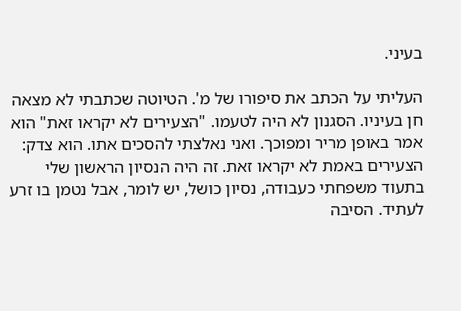בעיני.

העליתי על הכתב את סיפורו של מ'. הטיוטה שכתבתי לא מצאה חן בעיניו. הסגנון לא היה לטעמו. "הצעירים לא יקראו זאת" הוא אמר באופן מריר ומפוכך. ואני נאלצתי להסכים אתו. הוא צדק: הצעירים באמת לא יקראו זאת. זה היה הנסיון הראשון שלי בתעוד משפחתי כעבודה, נסיון כושל, יש לומר, אבל נטמן בו זרע לעתיד. הסיבה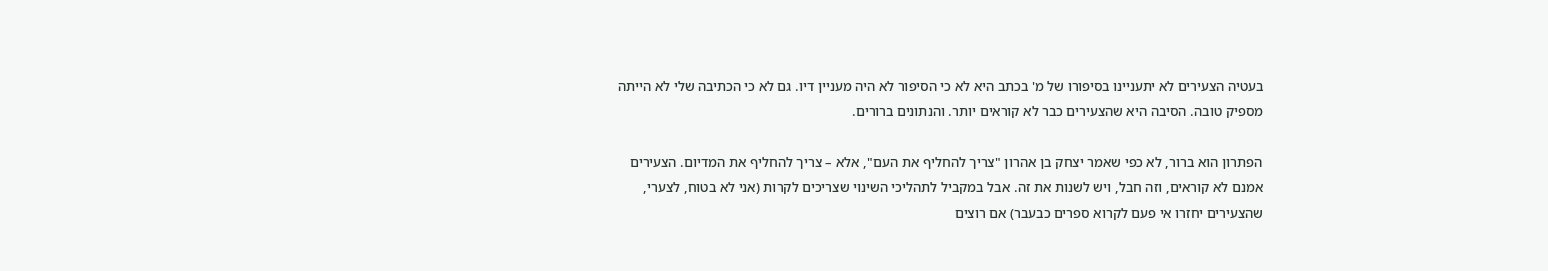בעטיה הצעירים לא יתעניינו בסיפורו של מ' בכתב היא לא כי הסיפור לא היה מעניין דיו. גם לא כי הכתיבה שלי לא הייתה מספיק טובה. הסיבה היא שהצעירים כבר לא קוראים יותר. והנתונים ברורים.

הפתרון הוא ברור, לא כפי שאמר יצחק בן אהרון "צריך להחליף את העם", אלא – צריך להחליף את המדיום. הצעירים אמנם לא קוראים, וזה חבל, ויש לשנות את זה. אבל במקביל לתהליכי השינוי שצריכים לקרות (אני לא בטוח, לצערי, שהצעירים יחזרו אי פעם לקרוא ספרים כבעבר) אם רוצים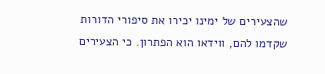שהצעירים של ימינו יכירו את סיפורי הדורות שקדמו להם, ווידאו הוא הפתרון. כי הצעירים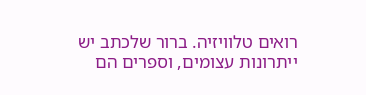רואים טלוויזיה. ברור שלכתב יש ייתרונות עצומים, וספרים הם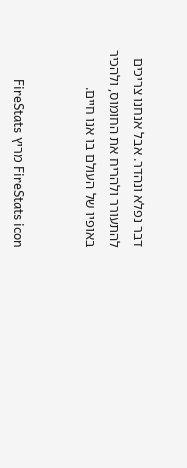דבר נפלא ונהדר. אבל אנחנו צריכים להתעורר ולהריח את החומוס, ולהכיר באופיו של העולם בו אנו חיים.


FireStats icon מריץ FireStats